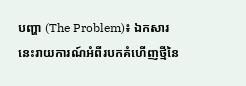បញ្ហា (The Problem)៖ ឯកសារនេះរាយការណ៍អំពីរបកគំហើញថ្មីនៃ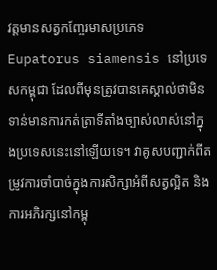វត្តមានសត្វកញ្ចែរមាសប្រភេទ Eupatorus siamensis នៅប្រទេសកម្ពុជា ដែលពីមុនត្រូវបានគេស្គាល់ថាមិនទាន់មានការកត់ត្រាទីតាំងច្បាស់លាស់នៅក្នុងប្រទេសនេះនៅឡើយទេ។ វាគូសបញ្ជាក់ពីតម្រូវការចាំបាច់ក្នុងការសិក្សាអំពីសត្វល្អិត និងការអភិរក្សនៅកម្ពុ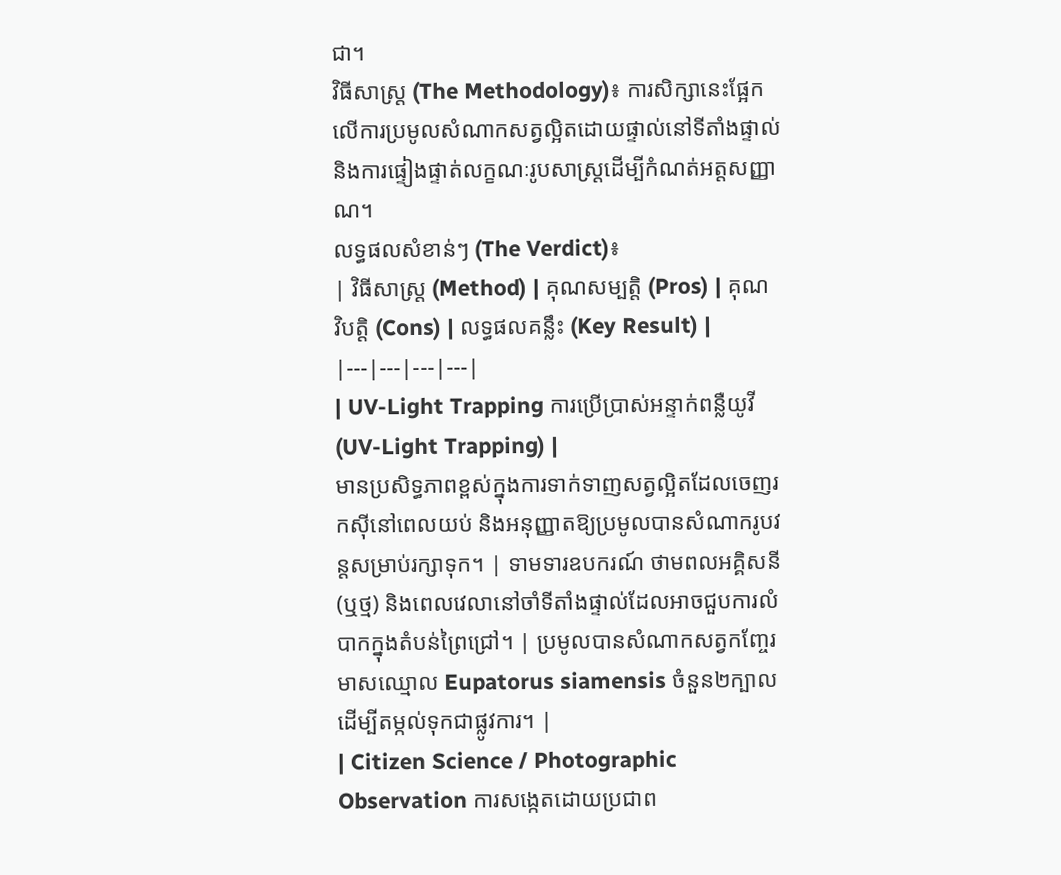ជា។
វិធីសាស្ត្រ (The Methodology)៖ ការសិក្សានេះផ្អែកលើការប្រមូលសំណាកសត្វល្អិតដោយផ្ទាល់នៅទីតាំងផ្ទាល់ និងការផ្ទៀងផ្ទាត់លក្ខណៈរូបសាស្ត្រដើម្បីកំណត់អត្តសញ្ញាណ។
លទ្ធផលសំខាន់ៗ (The Verdict)៖
| វិធីសាស្ត្រ (Method) | គុណសម្បត្តិ (Pros) | គុណវិបត្តិ (Cons) | លទ្ធផលគន្លឹះ (Key Result) |
|---|---|---|---|
| UV-Light Trapping ការប្រើប្រាស់អន្ទាក់ពន្លឺយូវី (UV-Light Trapping) |
មានប្រសិទ្ធភាពខ្ពស់ក្នុងការទាក់ទាញសត្វល្អិតដែលចេញរកស៊ីនៅពេលយប់ និងអនុញ្ញាតឱ្យប្រមូលបានសំណាករូបវន្តសម្រាប់រក្សាទុក។ | ទាមទារឧបករណ៍ ថាមពលអគ្គិសនី (ឬថ្ម) និងពេលវេលានៅចាំទីតាំងផ្ទាល់ដែលអាចជួបការលំបាកក្នុងតំបន់ព្រៃជ្រៅ។ | ប្រមូលបានសំណាកសត្វកញ្ចែរមាសឈ្មោល Eupatorus siamensis ចំនួន២ក្បាល ដើម្បីតម្កល់ទុកជាផ្លូវការ។ |
| Citizen Science / Photographic Observation ការសង្កេតដោយប្រជាព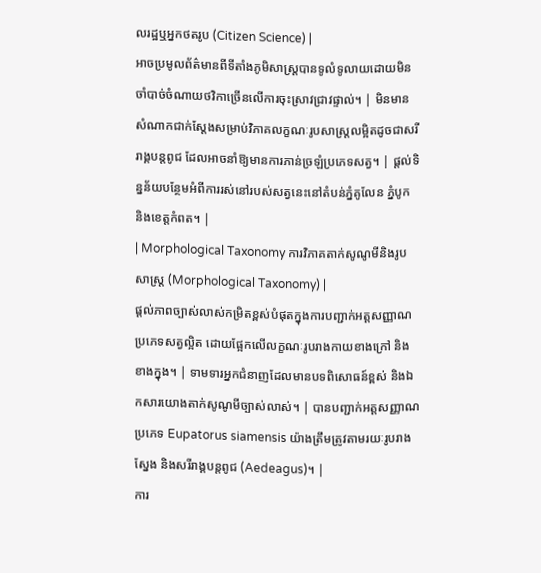លរដ្ឋឬអ្នកថតរូប (Citizen Science) |
អាចប្រមូលព័ត៌មានពីទីតាំងភូមិសាស្ត្របានទូលំទូលាយដោយមិនចាំបាច់ចំណាយថវិកាច្រើនលើការចុះស្រាវជ្រាវផ្ទាល់។ | មិនមានសំណាកជាក់ស្តែងសម្រាប់វិភាគលក្ខណៈរូបសាស្ត្រលម្អិតដូចជាសរីរាង្គបន្តពូជ ដែលអាចនាំឱ្យមានការភាន់ច្រឡំប្រភេទសត្វ។ | ផ្តល់ទិន្នន័យបន្ថែមអំពីការរស់នៅរបស់សត្វនេះនៅតំបន់ភ្នំគូលែន ភ្នំបូក និងខេត្តកំពត។ |
| Morphological Taxonomy ការវិភាគតាក់សូណូមីនិងរូបសាស្ត្រ (Morphological Taxonomy) |
ផ្តល់ភាពច្បាស់លាស់កម្រិតខ្ពស់បំផុតក្នុងការបញ្ជាក់អត្តសញ្ញាណប្រភេទសត្វល្អិត ដោយផ្អែកលើលក្ខណៈរូបរាងកាយខាងក្រៅ និងខាងក្នុង។ | ទាមទារអ្នកជំនាញដែលមានបទពិសោធន៍ខ្ពស់ និងឯកសារយោងតាក់សូណូមីច្បាស់លាស់។ | បានបញ្ជាក់អត្តសញ្ញាណប្រភេទ Eupatorus siamensis យ៉ាងត្រឹមត្រូវតាមរយៈរូបរាងស្នែង និងសរីរាង្គបន្តពូជ (Aedeagus)។ |
ការ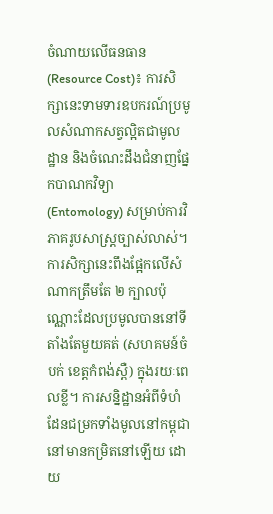ចំណាយលើធនធាន (Resource Cost)៖ ការសិក្សានេះទាមទារឧបករណ៍ប្រមូលសំណាកសត្វល្អិតជាមូលដ្ឋាន និងចំណេះដឹងជំនាញផ្នែកបាណកវិទ្យា (Entomology) សម្រាប់ការវិភាគរូបសាស្ត្រច្បាស់លាស់។
ការសិក្សានេះពឹងផ្អែកលើសំណាកត្រឹមតែ ២ ក្បាលប៉ុណ្ណោះដែលប្រមូលបាននៅទីតាំងតែមួយគត់ (សហគមន៍ចំបក់ ខេត្តកំពង់ស្ពឺ) ក្នុងរយៈពេលខ្លី។ ការសន្និដ្ឋានអំពីទំហំដែនជម្រកទាំងមូលនៅកម្ពុជានៅមានកម្រិតនៅឡើយ ដោយ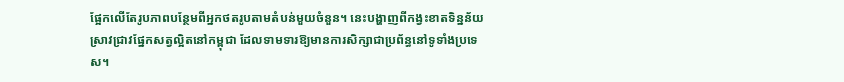ផ្អែកលើតែរូបភាពបន្ថែមពីអ្នកថតរូបតាមតំបន់មួយចំនួន។ នេះបង្ហាញពីកង្វះខាតទិន្នន័យស្រាវជ្រាវផ្នែកសត្វល្អិតនៅកម្ពុជា ដែលទាមទារឱ្យមានការសិក្សាជាប្រព័ន្ធនៅទូទាំងប្រទេស។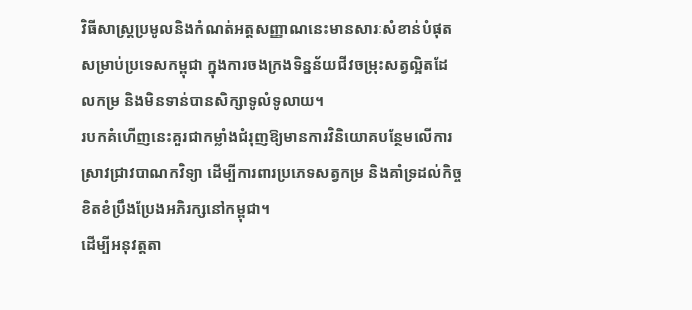វិធីសាស្ត្រប្រមូលនិងកំណត់អត្តសញ្ញាណនេះមានសារៈសំខាន់បំផុតសម្រាប់ប្រទេសកម្ពុជា ក្នុងការចងក្រងទិន្នន័យជីវចម្រុះសត្វល្អិតដែលកម្រ និងមិនទាន់បានសិក្សាទូលំទូលាយ។
របកគំហើញនេះគួរជាកម្លាំងជំរុញឱ្យមានការវិនិយោគបន្ថែមលើការស្រាវជ្រាវបាណកវិទ្យា ដើម្បីការពារប្រភេទសត្វកម្រ និងគាំទ្រដល់កិច្ចខិតខំប្រឹងប្រែងអភិរក្សនៅកម្ពុជា។
ដើម្បីអនុវត្តតា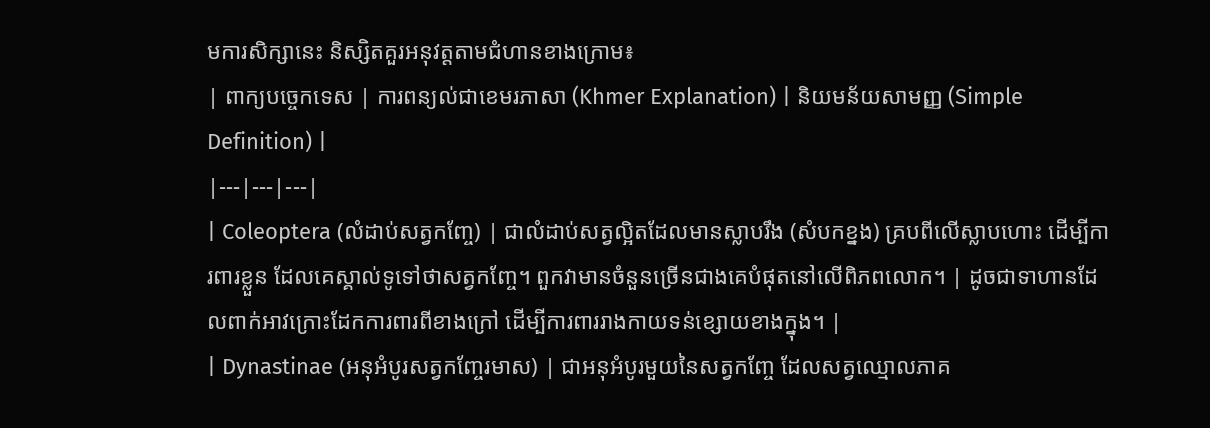មការសិក្សានេះ និស្សិតគួរអនុវត្តតាមជំហានខាងក្រោម៖
| ពាក្យបច្ចេកទេស | ការពន្យល់ជាខេមរភាសា (Khmer Explanation) | និយមន័យសាមញ្ញ (Simple Definition) |
|---|---|---|
| Coleoptera (លំដាប់សត្វកញ្ចែ) | ជាលំដាប់សត្វល្អិតដែលមានស្លាបរឹង (សំបកខ្នង) គ្របពីលើស្លាបហោះ ដើម្បីការពារខ្លួន ដែលគេស្គាល់ទូទៅថាសត្វកញ្ចែ។ ពួកវាមានចំនួនច្រើនជាងគេបំផុតនៅលើពិភពលោក។ | ដូចជាទាហានដែលពាក់អាវក្រោះដែកការពារពីខាងក្រៅ ដើម្បីការពាររាងកាយទន់ខ្សោយខាងក្នុង។ |
| Dynastinae (អនុអំបូរសត្វកញ្ចែរមាស) | ជាអនុអំបូរមួយនៃសត្វកញ្ចែ ដែលសត្វឈ្មោលភាគ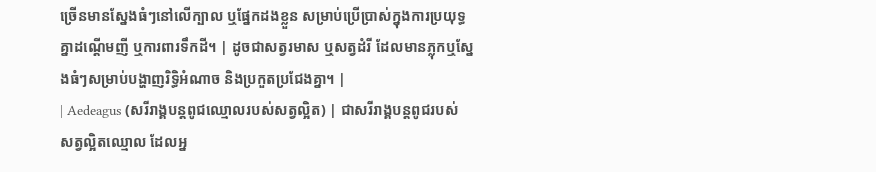ច្រើនមានស្នែងធំៗនៅលើក្បាល ឬផ្នែកដងខ្លួន សម្រាប់ប្រើប្រាស់ក្នុងការប្រយុទ្ធគ្នាដណ្តើមញី ឬការពារទឹកដី។ | ដូចជាសត្វរមាស ឬសត្វដំរី ដែលមានភ្លុកឬស្នែងធំៗសម្រាប់បង្ហាញរិទ្ធិអំណាច និងប្រកួតប្រជែងគ្នា។ |
| Aedeagus (សរីរាង្គបន្តពូជឈ្មោលរបស់សត្វល្អិត) | ជាសរីរាង្គបន្តពូជរបស់សត្វល្អិតឈ្មោល ដែលអ្ន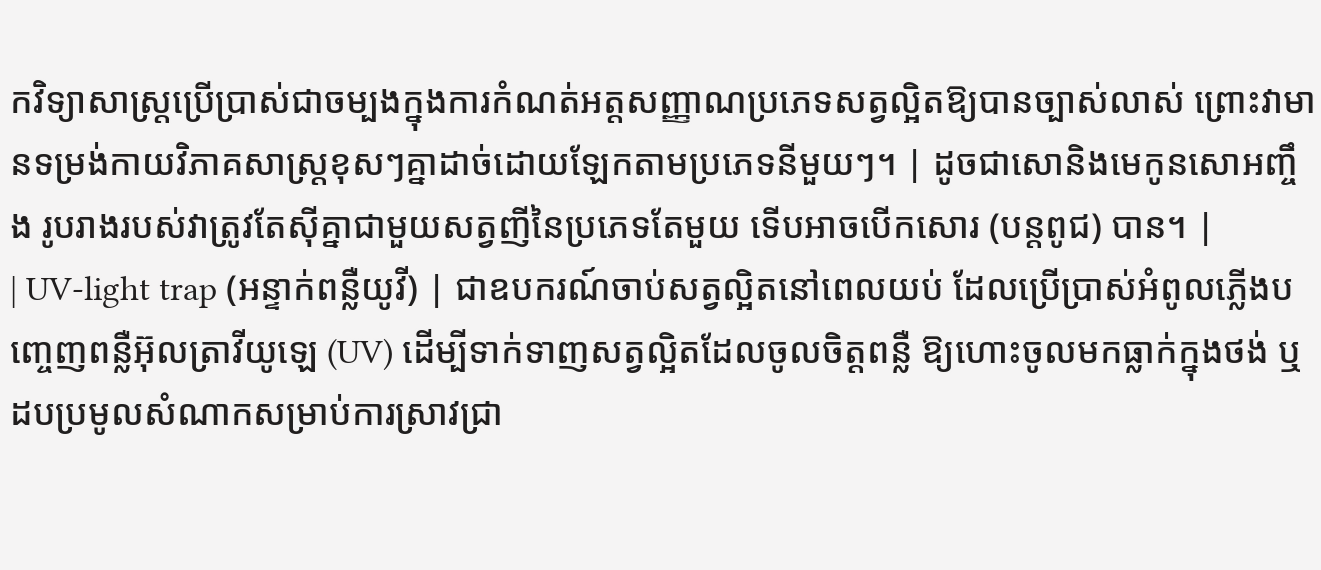កវិទ្យាសាស្ត្រប្រើប្រាស់ជាចម្បងក្នុងការកំណត់អត្តសញ្ញាណប្រភេទសត្វល្អិតឱ្យបានច្បាស់លាស់ ព្រោះវាមានទម្រង់កាយវិភាគសាស្ត្រខុសៗគ្នាដាច់ដោយឡែកតាមប្រភេទនីមួយៗ។ | ដូចជាសោនិងមេកូនសោអញ្ចឹង រូបរាងរបស់វាត្រូវតែស៊ីគ្នាជាមួយសត្វញីនៃប្រភេទតែមួយ ទើបអាចបើកសោរ (បន្តពូជ) បាន។ |
| UV-light trap (អន្ទាក់ពន្លឺយូវី) | ជាឧបករណ៍ចាប់សត្វល្អិតនៅពេលយប់ ដែលប្រើប្រាស់អំពូលភ្លើងបញ្ចេញពន្លឺអ៊ុលត្រាវីយូឡេ (UV) ដើម្បីទាក់ទាញសត្វល្អិតដែលចូលចិត្តពន្លឺ ឱ្យហោះចូលមកធ្លាក់ក្នុងថង់ ឬដបប្រមូលសំណាកសម្រាប់ការស្រាវជ្រា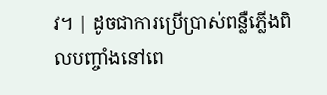វ។ | ដូចជាការប្រើប្រាស់ពន្លឺភ្លើងពិលបញ្ចាំងនៅពេ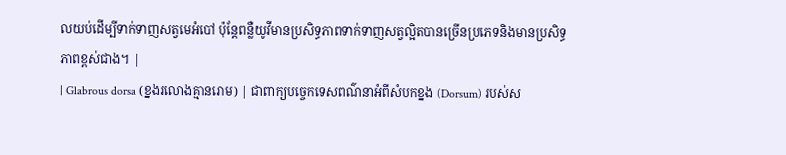លយប់ដើម្បីទាក់ទាញសត្វមេអំបៅ ប៉ុន្តែពន្លឺយូវីមានប្រសិទ្ធភាពទាក់ទាញសត្វល្អិតបានច្រើនប្រភេទនិងមានប្រសិទ្ធភាពខ្ពស់ជាង។ |
| Glabrous dorsa (ខ្នងរលោងគ្មានរោម) | ជាពាក្យបច្ចេកទេសពណ៌នាអំពីសំបកខ្នង (Dorsum) របស់ស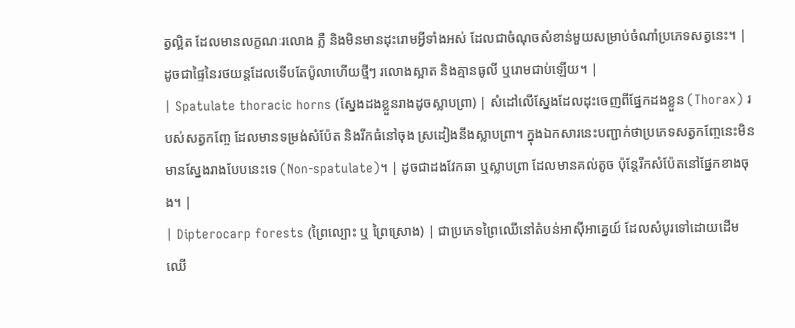ត្វល្អិត ដែលមានលក្ខណៈរលោង ភ្លឺ និងមិនមានដុះរោមអ្វីទាំងអស់ ដែលជាចំណុចសំខាន់មួយសម្រាប់ចំណាំប្រភេទសត្វនេះ។ | ដូចជាផ្ទៃនៃរថយន្តដែលទើបតែប៉ូលាហើយថ្មីៗ រលោងស្អាត និងគ្មានធូលី ឬរោមជាប់ឡើយ។ |
| Spatulate thoracic horns (ស្នែងដងខ្លួនរាងដូចស្លាបព្រា) | សំដៅលើស្នែងដែលដុះចេញពីផ្នែកដងខ្លួន (Thorax) របស់សត្វកញ្ចែ ដែលមានទម្រង់សំប៉ែត និងរីកធំនៅចុង ស្រដៀងនឹងស្លាបព្រា។ ក្នុងឯកសារនេះបញ្ជាក់ថាប្រភេទសត្វកញ្ចែនេះមិនមានស្នែងរាងបែបនេះទេ (Non-spatulate)។ | ដូចជាដងវែកឆា ឬស្លាបព្រា ដែលមានគល់តូច ប៉ុន្តែរីកសំប៉ែតនៅផ្នែកខាងចុង។ |
| Dipterocarp forests (ព្រៃល្បោះ ឬ ព្រៃស្រោង) | ជាប្រភេទព្រៃឈើនៅតំបន់អាស៊ីអាគ្នេយ៍ ដែលសំបូរទៅដោយដើមឈើ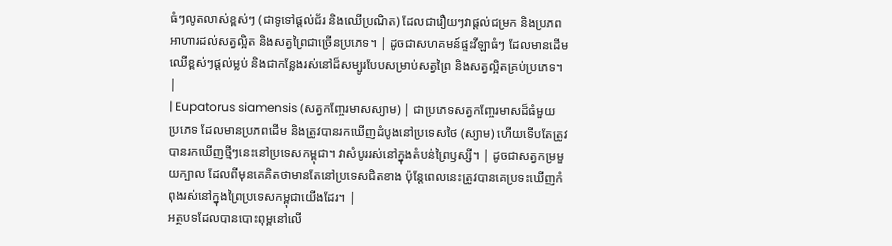ធំៗលូតលាស់ខ្ពស់ៗ (ជាទូទៅផ្តល់ជ័រ និងឈើប្រណិត) ដែលជារឿយៗវាផ្តល់ជម្រក និងប្រភពអាហារដល់សត្វល្អិត និងសត្វព្រៃជាច្រើនប្រភេទ។ | ដូចជាសហគមន៍ផ្ទះវីឡាធំៗ ដែលមានដើមឈើខ្ពស់ៗផ្តល់ម្លប់ និងជាកន្លែងរស់នៅដ៏សម្បូរបែបសម្រាប់សត្វព្រៃ និងសត្វល្អិតគ្រប់ប្រភេទ។ |
| Eupatorus siamensis (សត្វកញ្ចែរមាសស្យាម) | ជាប្រភេទសត្វកញ្ចែរមាសដ៏ធំមួយប្រភេទ ដែលមានប្រភពដើម និងត្រូវបានរកឃើញដំបូងនៅប្រទេសថៃ (ស្យាម) ហើយទើបតែត្រូវបានរកឃើញថ្មីៗនេះនៅប្រទេសកម្ពុជា។ វាសំបូររស់នៅក្នុងតំបន់ព្រៃឫស្សី។ | ដូចជាសត្វកម្រមួយក្បាល ដែលពីមុនគេគិតថាមានតែនៅប្រទេសជិតខាង ប៉ុន្តែពេលនេះត្រូវបានគេប្រទះឃើញកំពុងរស់នៅក្នុងព្រៃប្រទេសកម្ពុជាយើងដែរ។ |
អត្ថបទដែលបានបោះពុម្ពនៅលើ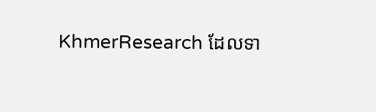KhmerResearch ដែលទា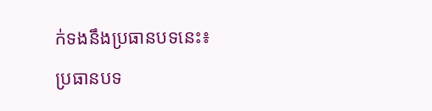ក់ទងនឹងប្រធានបទនេះ៖
ប្រធានបទ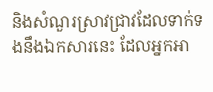និងសំណួរស្រាវជ្រាវដែលទាក់ទងនឹងឯកសារនេះ ដែលអ្នកអា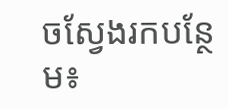ចស្វែងរកបន្ថែម៖